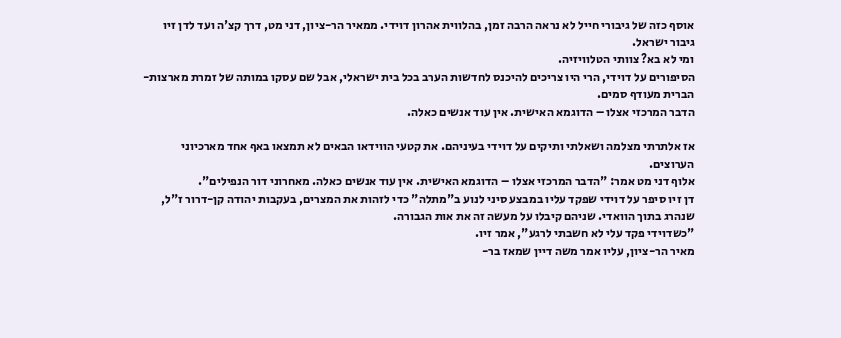אוסף כזה של גיבורי חייל לא נראה הרבה זמן, בהלווית אהרון דוידי. ממאיר הר-ציון, דני מט, דרך קצ'ה ועד לדן זיו גיבור ישראל.
ומי לא בא? צוותי הטלוויזיה.
הסיפורים על דוידי, הרי היו צריכים להיכנס לחדשות הערב בכל בית ישראלי, אבל שם עסקו במותה של זמרת מארצות-הברית מעודף סמים.
הדבר המרכזי אצלו – הדוגמא האישית. אין עוד אנשים כאלה.

אז אלתרתי מצלמה ושאלתי ותיקים על דוידי בעיניהם. את קטעי הווידאו הבאים לא תמצאו באף אחד מארכיוני הערוצים.
אלוף דני מט אמר: "הדבר המרכזי אצלו – הדוגמא האישית. אין עוד אנשים כאלה. מאחרוני דור הנפילים".
דן זיו סיפר על דוידי שפקד עליו במבצע סיני לנוע ב"מתלה" כדי לזהות את המצרים, בעקבות יהודה קן-דרור ז"ל, שנהרג בתוך הוואדי. שניהם קיבלו על מעשה זה את אות הגבורה.
"כשדוידי פקד עלי לא חשבתי לרגע", אמר זיו.
מאיר הר-ציון, עליו אמר משה דיין שמאז בר-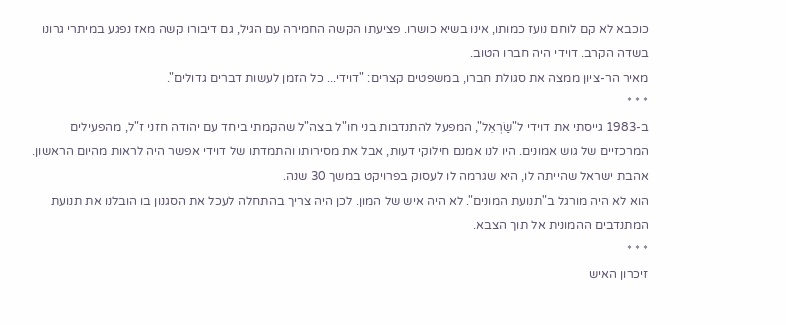כוכבא לא קם לוחם נועז כמותו, אינו בשיא כושרו. פציעתו הקשה החמירה עם הגיל, גם דיבורו קשה מאז נפגע במיתרי גרונו בשדה הקרב. דוידי היה חברו הטוב.
מאיר הר-ציון ממצה את סגולת חברו, במשפטים קצרים: "דוידי... כל הזמן לעשות דברים גדולים".
* * *
ב-1983 גייסתי את דוידי ל"שַׂרְאֵל", המפעל להתנדבות בני חו"ל בצה"ל שהקמתי ביחד עם יהודה חזני ז"ל, מהפעילים המרכזיים של גוש אמונים. היו לנו אמנם חילוקי דעות, אבל את מסירותו והתמדתו של דוידי אפשר היה לראות מהיום הראשון. אהבת ישראל שהייתה לו, היא שגרמה לו לעסוק בפרויקט במשך 30 שנה.
הוא לא היה מורגל ב"תנועת המונים". לא היה איש של המון. לכן היה צריך בהתחלה לעכל את הסגנון בו הובלנו את תנועת המתנדבים ההמונית אל תוך הצבא.
* * *
זיכרון האיש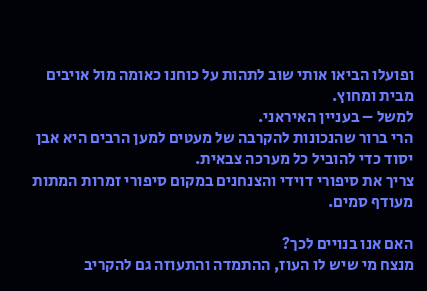ופועלו הביאו אותי שוב לתהות על כוחנו כאומה מול אויבים מבית ומחוץ.
למשל – בעניין האיראני.
הרי ברור שהנכונות להקרבה של מעטים למען הרבים היא אבן יסוד כדי להוביל כל מערכה צבאית.
צריך את סיפורי דוידי והצנחנים במקום סיפורי זמרות המתות מעודף סמים.

האם אנו בנויים לכך?
מנצח מי שיש לו העוז, ההתמדה והתעוזה גם להקריב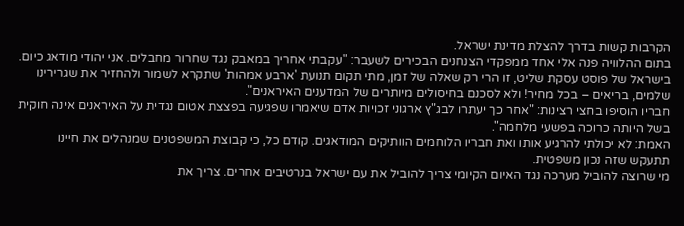הקרבות קשות בדרך להצלת מדינת ישראל.
בתום ההלוויה פנה אלי אחד ממפקדי הצנחנים הבכירים לשעבר: "עקבתי אחריך במאבק נגד שחרור מחבלים. אני יהודי מודאג כיום. בישראל של פוסט עסקת שליט, זו הרי רק שאלה של זמן, מתי תקום תנועת 'ארבע אמהות' שתקרא לשמור ולהחזיר את שגרירינו שלמים, בריאים – בכל מחיר! ולא לסכנם בחיסולים מיותרים של המדענים האיראנים".
חבריו הוסיפו בחצי רצינות: "אחר כך יעתרו לבג"ץ ארגוני זכויות אדם שיאמרו שפגיעה בפצצת אטום נגדית על האיראנים אינה חוקית בשל היותה כרוכה בפשעי מלחמה".
האמת: לא יכולתי להרגיע אותו ואת חבריו הלוחמים הוותיקים המודאגים. קודם כל, כי קבוצת המשפטנים שמנהלים את חיינו תתעקש שזה נכון משפטית.
מי שרוצה להוביל מערכה נגד האיום הקיומי צריך להוביל את עם ישראל בנרטיבים אחרים. צריך את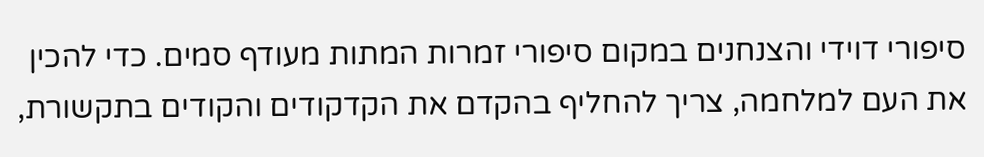סיפורי דוידי והצנחנים במקום סיפורי זמרות המתות מעודף סמים. כדי להכין את העם למלחמה, צריך להחליף בהקדם את הקדקודים והקודים בתקשורת,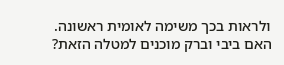ולראות בכך משימה לאומית ראשונה.
האם ביבי וברק מוכנים למטלה הזאת?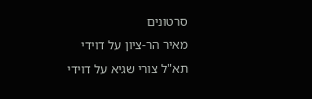סרטונים
מאיר הר-ציון על דוידי
תא"ל צורי שגיא על דוידי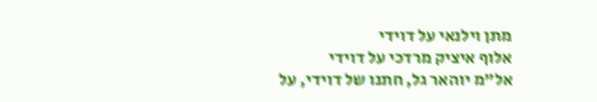מתן וילנאי על דוידי
אלוף איציק מרדכי על דוידי
אל"מ יוהאר גל, חתנו של דוידי, על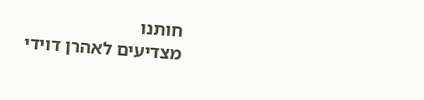חותנו
מצדיעים לאהרן דוידי